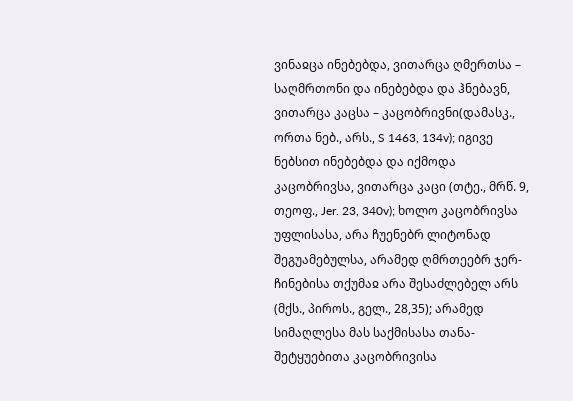ვინაჲცა ინებებდა, ვითარცა ღმერთსა – საღმრთონი და ინებებდა და ჰნებავნ, ვითარცა კაცსა – კაცობრივნი(დამასკ., ორთა ნებ., არს., S 1463, 134v); იგივე ნებსით ინებებდა და იქმოდა კაცობრივსა, ვითარცა კაცი (თტე., მრწ. 9, თეოფ., Jer. 23, 340v); ხოლო კაცობრივსა უფლისასა, არა ჩუენებრ ლიტონად შეგუამებულსა, არამედ ღმრთეებრ ჯერ-ჩინებისა თქუმაჲ არა შესაძლებელ არს (მქს., პიროს., გელ., 28,35); არამედ სიმაღლესა მას საქმისასა თანა-შეტყუებითა კაცობრივისა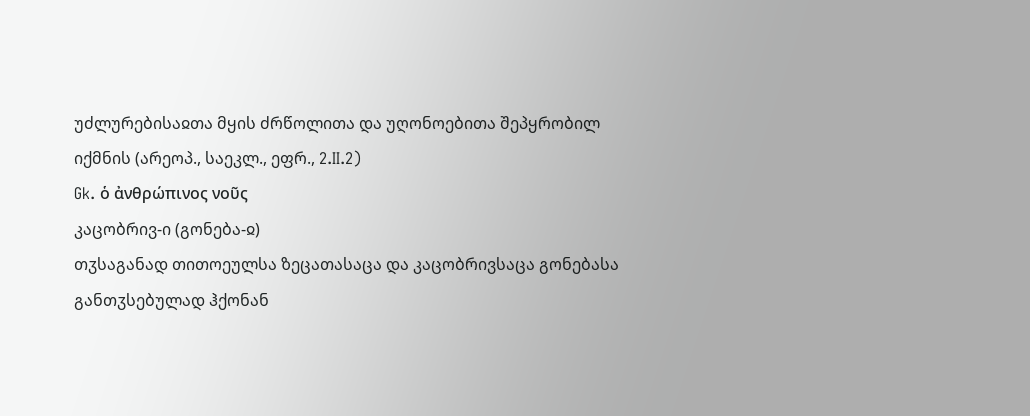უძლურებისაჲთა მყის ძრწოლითა და უღონოებითა შეპყრობილ იქმნის (არეოპ., საეკლ., ეფრ., 2.II.2)
Gk. ὁ ἀνθρώπινος νοῦς
კაცობრივ-ი (გონება-ჲ)
თჳსაგანად თითოეულსა ზეცათასაცა და კაცობრივსაცა გონებასა განთჳსებულად ჰქონან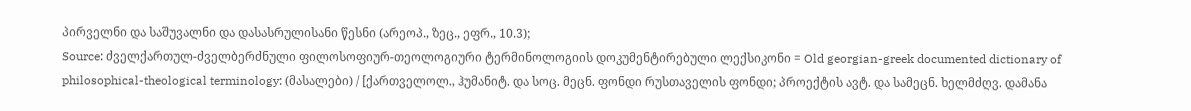პირველნი და საშუვალნი და დასასრულისანი წესნი (არეოპ., ზეც., ეფრ., 10.3);
Source: ძველქართულ-ძველბერძნული ფილოსოფიურ-თეოლოგიური ტერმინოლოგიის დოკუმენტირებული ლექსიკონი = Old georgian-greek documented dictionary of philosophical-theological terminology: (მასალები) / [ქართველოლ., ჰუმანიტ. და სოც. მეცნ. ფონდი რუსთაველის ფონდი; პროექტის ავტ. და სამეცნ. ხელმძღვ. დამანა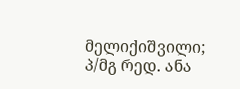მელიქიშვილი; პ/მგ რედ. ანა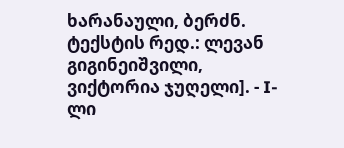ხარანაული, ბერძნ. ტექსტის რედ.: ლევან გიგინეიშვილი, ვიქტორია ჯუღელი]. - I-ლი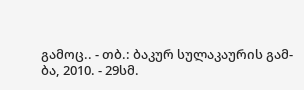გამოც.. - თბ.: ბაკურ სულაკაურის გამ-ბა, 2010. - 29სმ.